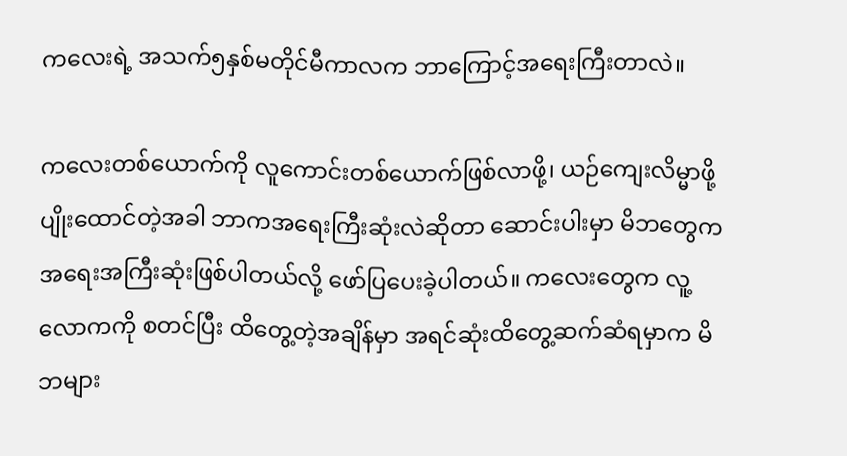ကလေးရဲ့ အသက်၅နှစ်မတိုင်မီကာလက ဘာကြောင့်အရေးကြီးတာလဲ။

ကလေးတစ်ယောက်ကို လူကောင်းတစ်ယောက်ဖြစ်လာဖို့၊ ယဉ်ကျေးလိမ္မာဖို့ ပျိုးထောင်တဲ့အခါ ဘာကအရေးကြီးဆုံးလဲဆိုတာ ဆောင်းပါးမှာ မိဘတွေက အရေးအကြီးဆုံးဖြစ်ပါတယ်လို့ ဖော်ပြပေးခဲ့ပါတယ်။ ကလေးတွေက လူ့လောကကို စတင်ပြီး ထိတွေ့တဲ့အချိန်မှာ အရင်ဆုံးထိတွေ့ဆက်ဆံရမှာက မိဘများ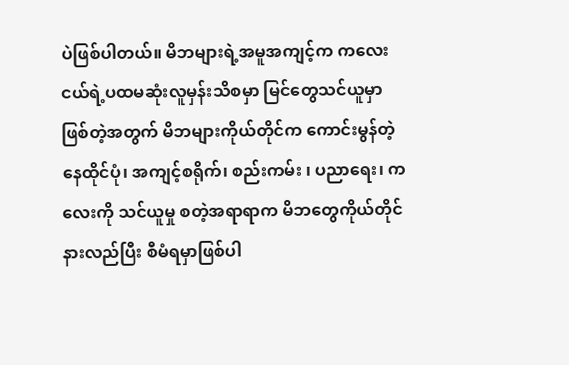ပဲဖြစ်ပါတယ်။ မိဘများရဲ့အမူအကျင့်က ကလေးငယ်ရဲ့ပထမဆုံးလူမှန်းသိစမှာ မြင်တွေသင်ယူမှာဖြစ်တဲ့အတွက် မိဘများကိုယ်တိုင်က ကောင်းမွန်တဲ့နေထိုင်ပုံ၊ အကျင့်စရိုက်၊ စည်းကမ်း ၊ ပညာရေး၊ ကလေးကို သင်ယူမှု စတဲ့အရာရာက မိဘတွေကိုယ်တိုင် နားလည်ပြီး စီမံရမှာဖြစ်ပါ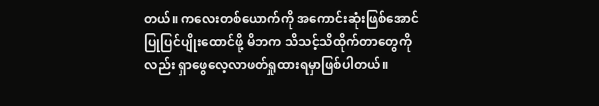တယ်။ ကလေးတစ်ယောက်ကို အကောင်းဆုံးဖြစ်အောင် ပြုပြင်ပျိုးထောင်ဖို့ မိဘက သိသင့်သိထိုက်တာတွေကိုလည်း ရှာဖွေလေ့လာဖတ်ရှုထားရမှာဖြစ်ပါတယ်။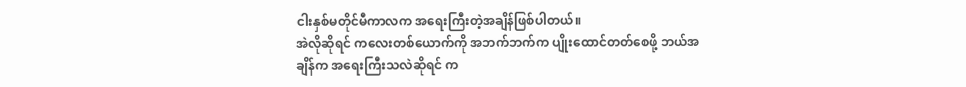ငါးနှစ်မတိုင်မီကာလက အရေးကြီးတဲ့အချိန်ဖြစ်ပါတယ်။
အဲလိုဆိုရင် ကလေးတစ်ယောက်ကို အဘက်ဘက်က ပျိုးထောင်တတ်စေဖို့ ဘယ်အချိန်က အရေးကြီးသလဲဆိုရင် က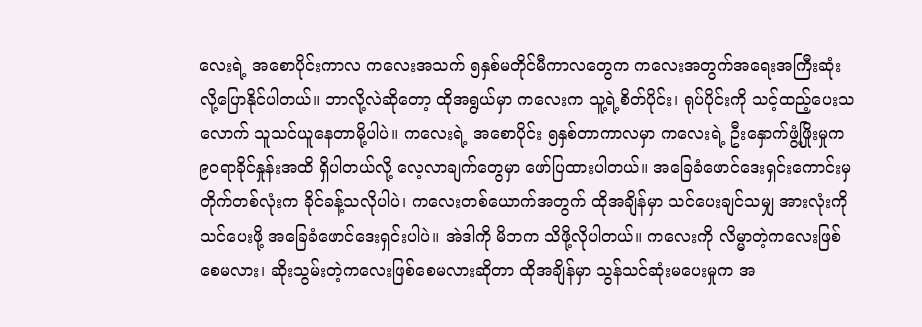လေးရဲ့ အစောပိုင်းကာလ ကလေးအသက် ၅နှစ်မတိုင်မီကာလတွေက ကလေးအတွက်အရေးအကြီးဆုံးလို့ပြောနိုင်ပါတယ်။ ဘာလို့လဲဆိုတော့ ထိုအရွယ်မှာ ကလေးက သူ့ရဲ့စိတ်ပိုင်း၊ ရုပ်ပိုင်းကို သင့်ထည့်ပေးသလောက် သူသင်ယူနေတာမို့ပါပဲ။ ကလေးရဲ့ အစောပိုင်း ၅နှစ်တာကာလမှာ ကလေးရဲ့ ဦးနှောက်ဖွံ့ဖြိုးမှုက ၉၀ရာခိုင်နှုန်းအထိ ရှိပါတယ်လို့ လေ့လာချက်တွေမှာ ဖော်ပြထားပါတယ်။ အခြေခံဖောင်ဒေးရှင်းကောင်းမှ တိုက်တစ်လုံးက ခိုင်ခန့်သလိုပါပဲ၊ ကလေးတစ်ယောက်အတွက် ထိုအချိန်မှာ သင်ပေးချင်သမျှ အားလုံးကို သင်ပေးဖို့ အခြေခံဖောင်ဒေးရှင်းပါပဲ။ အဲဒါကို မိဘက သိဖို့လိုပါတယ်။ ကလေးကို လိမ္မာတဲ့ကလေးဖြစ်စေမလား၊ ဆိုးသွမ်းတဲ့ကလေးဖြစ်စေမလားဆိုတာ ထိုအချိန်မှာ သွန်သင်ဆုံးမပေးမှုက အ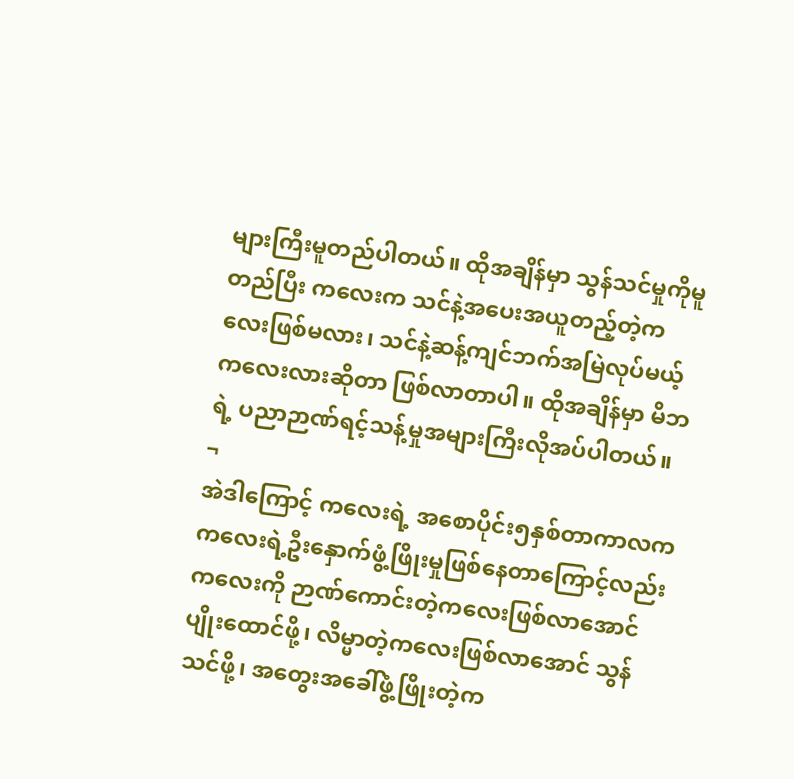များကြီးမူတည်ပါတယ်။ ထိုအချိန်မှာ သွန်သင်မှုကိုမူတည်ပြီး ကလေးက သင်နဲ့အပေးအယူတည့်တဲ့ကလေးဖြစ်မလား၊ သင်နဲ့ဆန့်ကျင်ဘက်အမြဲလုပ်မယ့်ကလေးလားဆိုတာ ဖြစ်လာတာပါ။ ထိုအချိန်မှာ မိဘရဲ့ ပညာဉာဏ်ရင့်သန့်မှုအများကြီးလိုအပ်ပါတယ်။ ¬
အဲဒါကြောင့် ကလေးရဲ့ အစောပိုင်း၅နှစ်တာကာလက ကလေးရဲ့ဦးနှောက်ဖွံ့ဖြိုးမှုဖြစ်နေတာကြောင့်လည်း ကလေးကို ဉာဏ်ကောင်းတဲ့ကလေးဖြစ်လာအောင် ပျိုးထောင်ဖို့၊ လိမ္မာတဲ့ကလေးဖြစ်လာအောင် သွန်သင်ဖို့၊ အတွေးအခေါ်ဖွံ့ဖြိုးတဲ့က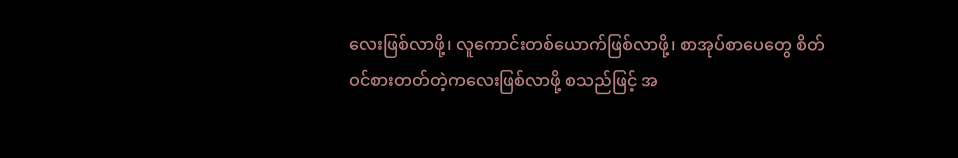လေးဖြစ်လာဖို့၊ လူကောင်းတစ်ယောက်ဖြစ်လာဖို့၊ စာအုပ်စာပေတွေ စိတ်ဝင်စားတတ်တဲ့ကလေးဖြစ်လာဖို့ စသည်ဖြင့် အ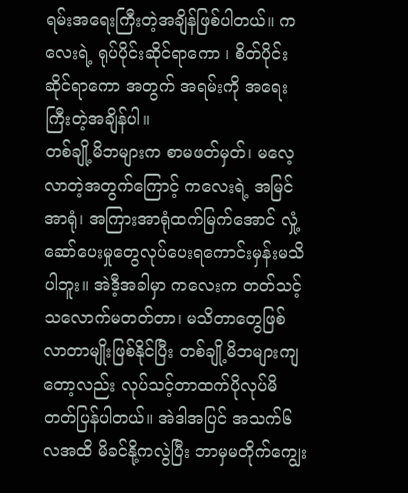ရမ်းအရေးကြီးတဲ့အချိန်ဖြစ်ပါတယ်။ ကလေးရဲ့ ရုပ်ပိုင်းဆိုင်ရာကော ၊ စိတ်ပိုင်းဆိုင်ရာကော အတွက် အရမ်းကို အရေးကြီးတဲ့အချိန်ပါ။
တစ်ချို့မိဘများက စာမဖတ်မှတ်၊ မလေ့လာတဲ့အတွက်ကြောင့် ကလေးရဲ့ အမြင်အာရုံ၊ အကြားအာရုံထက်မြက်အောင် လှုံ့ဆော်ပေးမှုတွေလုပ်ပေးရကောင်းမှန်းမသိပါဘူး။ အဲဒီ့အခါမှာ ကလေးက တတ်သင့်သလောက်မတတ်တာ၊ မသိတာတွေဖြစ်လာတာမျိုးဖြစ်နိုင်ပြီး တစ်ချို့မိဘများကျတော့လည်း လုပ်သင့်တာထက်ပိုလုပ်မိတတ်ပြန်ပါတယ်။ အဲဒါအပြင် အသက်၆လအထိ မိခင်နို့ကလွဲပြီး ဘာမှမတိုက်ကျွေး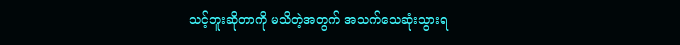သင့်ဘူးဆိုတာကို မသိတဲ့အတွက် အသက်သေဆုံးသွားရ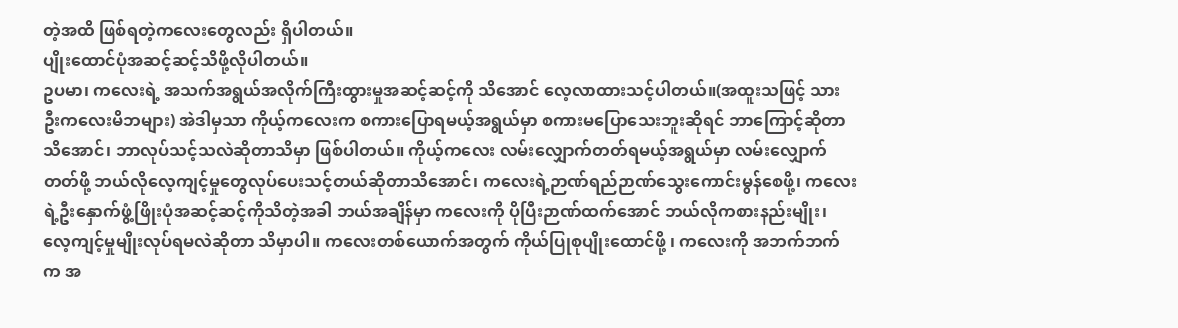တဲ့အထိ ဖြစ်ရတဲ့ကလေးတွေလည်း ရှိပါတယ်။
ပျိုးထောင်ပုံအဆင့်ဆင့်သိဖို့လိုပါတယ်။
ဥပမာ၊ ကလေးရဲ့ အသက်အရွယ်အလိုက်ကြီးထွားမှုအဆင့်ဆင့်ကို သိအောင် လေ့လာထားသင့်ပါတယ်။(အထူးသဖြင့် သားဦးကလေးမိဘများ) အဲဒါမှသာ ကိုယ့်ကလေးက စကားပြောရမယ့်အရွယ်မှာ စကားမပြောသေးဘူးဆိုရင် ဘာကြောင့်ဆိုတာသိအောင်၊ ဘာလုပ်သင့်သလဲဆိုတာသိမှာ ဖြစ်ပါတယ်။ ကိုယ့်ကလေး လမ်းလျှောက်တတ်ရမယ့်အရွယ်မှာ လမ်းလျှောက်တတ်ဖို့ ဘယ်လိုလေ့ကျင့်မှုတွေလုပ်ပေးသင့်တယ်ဆိုတာသိအောင်၊ ကလေးရဲ့ဉာဏ်ရည်ဉာဏ်သွေးကောင်းမွန်စေဖို့၊ ကလေးရဲ့ဦးနှောက်ဖွံ့ဖြိုးပုံအဆင့်ဆင့်ကိုသိတဲ့အခါ ဘယ်အချိန်မှာ ကလေးကို ပိုပြီးဉာဏ်ထက်အောင် ဘယ်လိုကစားနည်းမျိုး၊ လေ့ကျင့်မှုမျိုးလုပ်ရမလဲဆိုတာ သိမှာပါ။ ကလေးတစ်ယောက်အတွက် ကိုယ်ပြုစုပျိုးထောင်ဖို့ ၊ ကလေးကို အဘက်ဘက်က အ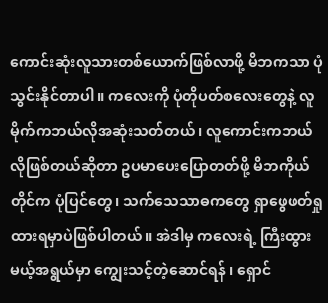ကောင်းဆုံးလူသားတစ်ယောက်ဖြစ်လာဖို့ မိဘကသာ ပုံသွင်းနိုင်တာပါ။ ကလေးကို ပုံတိုပတ်စလေးတွေနဲ့ လူမိုက်ကဘယ်လိုအဆုံးသတ်တယ်၊ လူကောင်းကဘယ်လိုဖြစ်တယ်ဆိုတာ ဥပမာပေးပြောတတ်ဖို့ မိဘကိုယ်တိုင်က ပုံပြင်တွေ၊ သက်သေသာဓကတွေ ရှာဖွေဖတ်ရှုထားရမှာပဲဖြစ်ပါတယ်။ အဲဒါမှ ကလေးရဲ့ ကြီးထွားမယ့်အရွယ်မှာ ကျွေးသင့်တဲ့ဆောင်ရန် ၊ ရှောင်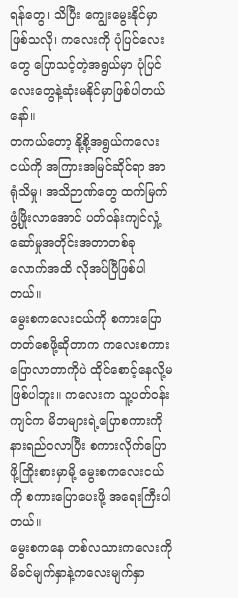ရန်တွေ၊ သိပြီး ကျွေးမွေးနိုင်မှာဖြစ်သလို၊ ကလေးကို ပုံပြင်လေးတွေ ပြောသင့်တဲ့အရွယ်မှာ ပုံပြင်လေးတွေနဲ့ဆုံးမနိုင်မှာဖြစ်ပါတယ်နော်။
တကယ်တော့ နို့စို့အရွယ်ကလေးငယ်ကို အကြားအမြင်ဆိုင်ရာ အာရုံသိမှု၊ အသိဉာဏ်တွေ ထက်မြက်ဖွံ့ဖြိုးလာအောင် ပတ်ဝန်းကျင်လှုံ့ဆော်မှုအတိုင်းအတာတစ်ခုလောက်အထိ လိုအပ်ပြီဖြစ်ပါတယ်။
မွေးစကလေးငယ်ကို စကားပြောတတ်စေဖို့ဆိုတာက ကလေးစကားပြောလာတာကိုပဲ ထိုင်စောင့်နေလို့မဖြစ်ပါဘူး။ ကလေးက သူ့ပတ်ဝန်းကျင်က မိဘများရဲ့ပြောစကားကို နားရည်ဝလာပြီး စကားလိုက်ပြောဖို့ကြိုးစားမှာမို့ မွေးစကလေးငယ်ကို စကားပြောပေးဖို့ အရေးကြီးပါတယ်။
မွေးစကနေ တစ်လသားကလေးကို မိခင်မျက်နှာနဲ့ကလေးမျက်နှာ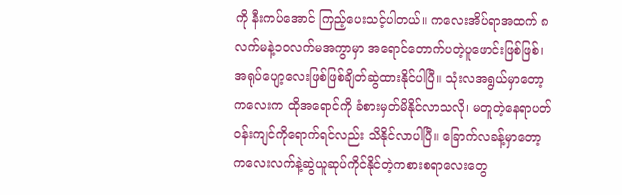ကို နီးကပ်အောင် ကြည့်ပေးသင့်ပါတယ်။ ကလေးအိပ်ရာအထက် ၈လက်မနဲ့၁၀လက်မအကွာမှာ အရောင်တောက်ပတဲ့ပူဖောင်းဖြစ်ဖြစ်၊ အရုပ်ပျော့လေးဖြစ်ဖြစ်ချိတ်ဆွဲထားနိုင်ပါပြီ။ သုံးလအရွယ်မှာတော့ ကလေးက ထိုအရောင်ကို ခံစားမှတ်မိနိုင်လာသလို၊ မတူတဲ့နေရာပတ်ဝန်းကျင်ကိုရောက်ရင်လည်း သိနိုင်လာပါပြီ။ ခြောက်လခန့်မှာတော့ ကလေးလက်နဲ့ဆွဲယူဆုပ်ကိုင်နိုင်တဲ့ကစားစရာလေးတွေ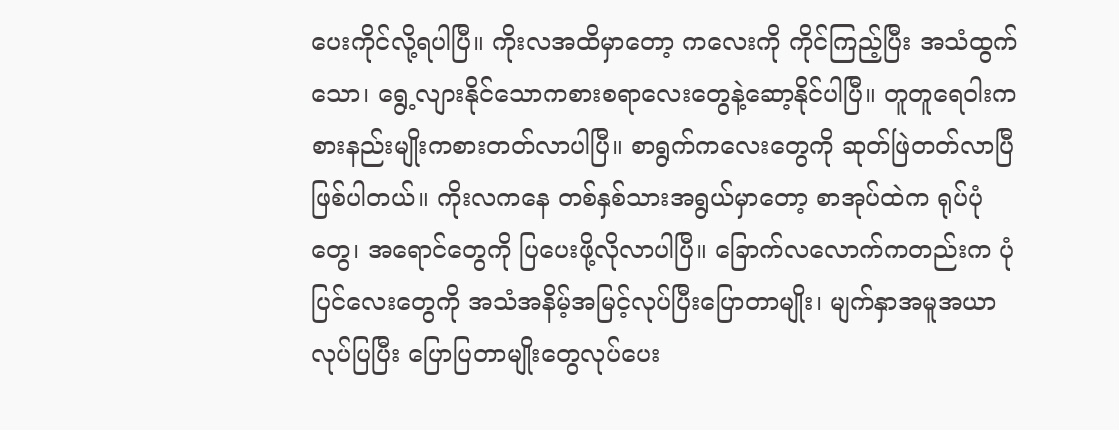ပေးကိုင်လို့ရပါပြီ။ ကိုးလအထိမှာတော့ ကလေးကို ကိုင်ကြည့်ပြီး အသံထွက်သော၊ ရွေ့လျားနိုင်သောကစားစရာလေးတွေနဲ့ဆော့နိုင်ပါပြီ။ တူတူရေဝါးကစားနည်းမျိုးကစားတတ်လာပါပြီ။ စာရွက်ကလေးတွေကို ဆုတ်ဖြဲတတ်လာပြီဖြစ်ပါတယ်။ ကိုးလကနေ တစ်နှစ်သားအရွယ်မှာတော့ စာအုပ်ထဲက ရုပ်ပုံတွေ၊ အရောင်တွေကို ပြပေးဖို့လိုလာပါပြီ။ ခြောက်လလောက်ကတည်းက ပုံပြင်လေးတွေကို အသံအနိမ့်အမြင့်လုပ်ပြီးပြောတာမျိုး၊ မျက်နှာအမူအယာလုပ်ပြပြီး ပြောပြတာမျိုးတွေလုပ်ပေး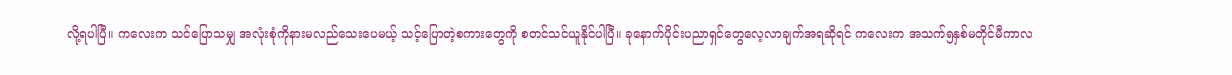လို့ရပါပြီ။ ကလေးက သင်ပြောသမျှ အလုံးစုံကိုနားမလည်သေးပေမယ့် သင့်ပြောတဲ့စကားတွေကို စတင်သင်ယူနိုင်ပါပြီ။ ခုနောက်ပိုင်းပညာရှင်တွေလေ့လာချက်အရဆိုရင် ကလေးက အသက်၅နှစ်မတိုင်မီကာလ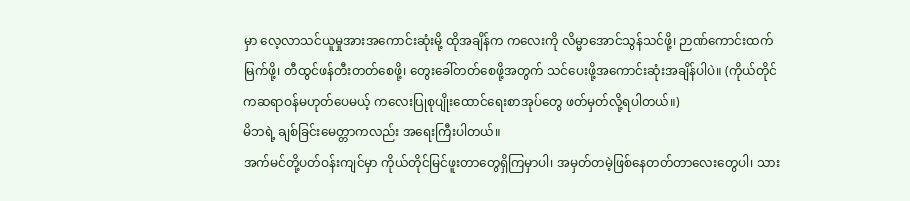မှာ လေ့လာသင်ယူမှုအားအကောင်းဆုံးမို့ ထိုအချိန်က ကလေးကို လိမ္မာအောင်သွန်သင်ဖို့၊ ဉာဏ်ကောင်းထက်မြက်ဖို့၊ တီထွင်ဖန်တီးတတ်စေဖို့၊ တွေးခေါ်တတ်စေဖို့အတွက် သင်ပေးဖို့အကောင်းဆုံးအချိန်ပါပဲ။ (ကိုယ်တိုင်ကဆရာဝန်မဟုတ်ပေမယ့် ကလေးပြုစုပျိုးထောင်ရေးစာအုပ်တွေ ဖတ်မှတ်လို့ရပါတယ်။)
မိဘရဲ့ ချစ်ခြင်းမေတ္တာကလည်း အရေးကြီးပါတယ်။
အက်မင်တို့ပတ်ဝန်းကျင်မှာ ကိုယ်တိုင်မြင်ဖူးတာတွေရှိကြမှာပါ၊ အမှတ်တမဲ့ဖြစ်နေတတ်တာလေးတွေပါ၊ သား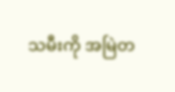သမီးကို အမြဲတ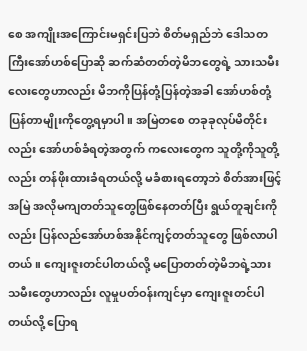စေ အကျိုးအကြောင်းမရှင်းပြဘဲ စိတ်မရှည်ဘဲ ဒေါသတကြီးအော်ဟစ်ပြောဆို ဆက်ဆံတတ်တဲ့မိဘတွေရဲ့ သားသမီးလေးတွေဟာလည်း မိဘကိုပြန်တုံ့ပြန်တဲ့အခါ အော်ဟစ်တုံ့ပြန်တာမျိုးကိုတွေ့ရမှာပါ။ အမြဲတစေ တခုခုလုပ်မိတိုင်းလည်း အော်ဟစ်ခံရတဲ့အတွက် ကလေးတွေက သူတို့ကိုသူတို့လည်း တန်ဖိုးထားခံရတယ်လို့ မခံစားရတော့ဘဲ စိတ်အားဖြင့် အမြဲ အလိုမကျတတ်သူတွေဖြစ်နေတတ်ပြီး ရွယ်တူချင်းကိုလည်း ပြန်လည်အော်ဟစ်အနိုင်ကျင့်တတ်သူတွေ ဖြစ်လာပါတယ်။ ကျေးဇူးတင်ပါတယ်လို့ မပြောတတ်တဲ့မိဘရဲ့သားသမီးတွေဟာလည်း လူမှုပတ်ဝန်းကျင်မှာ ကျေးဇူးတင်ပါတယ်လို့ ပြောရ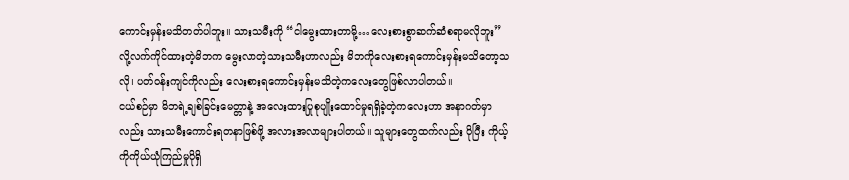ကောင်းမှန်းမသိတတ်ပါဘူး။ သားသမီးကို “ငါမွေးထားတာမို့…လေးစားစွာဆက်ဆံစရာမလိုဘူး” လို့လက်ကိုင်ထားတဲ့မိဘက မွေးလာတဲ့သားသမီးဟာလည်း မိဘကိုလေးစားရကောင်းမှန်းမသိတော့သလို၊ ပတ်ဝန်းကျင်ကိုလည်း လေးစားရကောင်းမှန်းမသိတဲ့ကလေးတွေဖြစ်လာပါတယ်။
ငယ်စဉ်မှာ မိဘရဲ့ချစ်ခြင်းမေတ္တာနဲ့ အလေးထားပြုစုပျိုးထောင်မှုရရှိခဲ့တဲ့ကလေးဟာ အနာဂတ်မှာလည်း သားသမီးကောင်းရတနာဖြစ်ဖို့ အလားအလာများပါတယ်။ သူများတွေထက်လည်း ပိုပြီး ကိုယ့်ကိုကိုယ်ယုံကြည်မှုပိုရှိ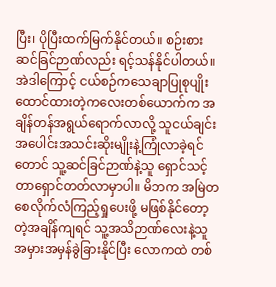ပြီး၊ ပိုပြီးထက်မြက်နိုင်တယ်။ စဉ်းစားဆင်ခြင်ဉာဏ်လည်း ရင့်သန်နိုင်ပါတယ်။ အဲဒါကြောင့် ငယ်စဉ်ကသေချာပြုစုပျိုးထောင်ထားတဲ့ကလေးတစ်ယောက်က အချိန်တန်အရွယ်ရောက်လာလို့ သူငယ်ချင်းအပေါင်းအသင်းဆိုးမျိုးနဲ့ကြုံလာခဲ့ရင်တောင် သူ့ဆင်ခြင်ဉာဏ်နဲ့သူ ရှောင်သင့်တာရှောင်တတ်လာမှာပါ။ မိဘက အမြဲတစေလိုက်လံကြည့်ရှုပေးဖို့ မဖြစ်နိုင်တော့တဲ့အချိန်ကျရင် သူ့အသိဉာဏ်လေးနဲ့သူ အမှားအမှန်ခွဲခြားနိုင်ပြီး လောကထဲ တစ်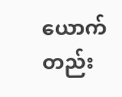ယောက်တည်း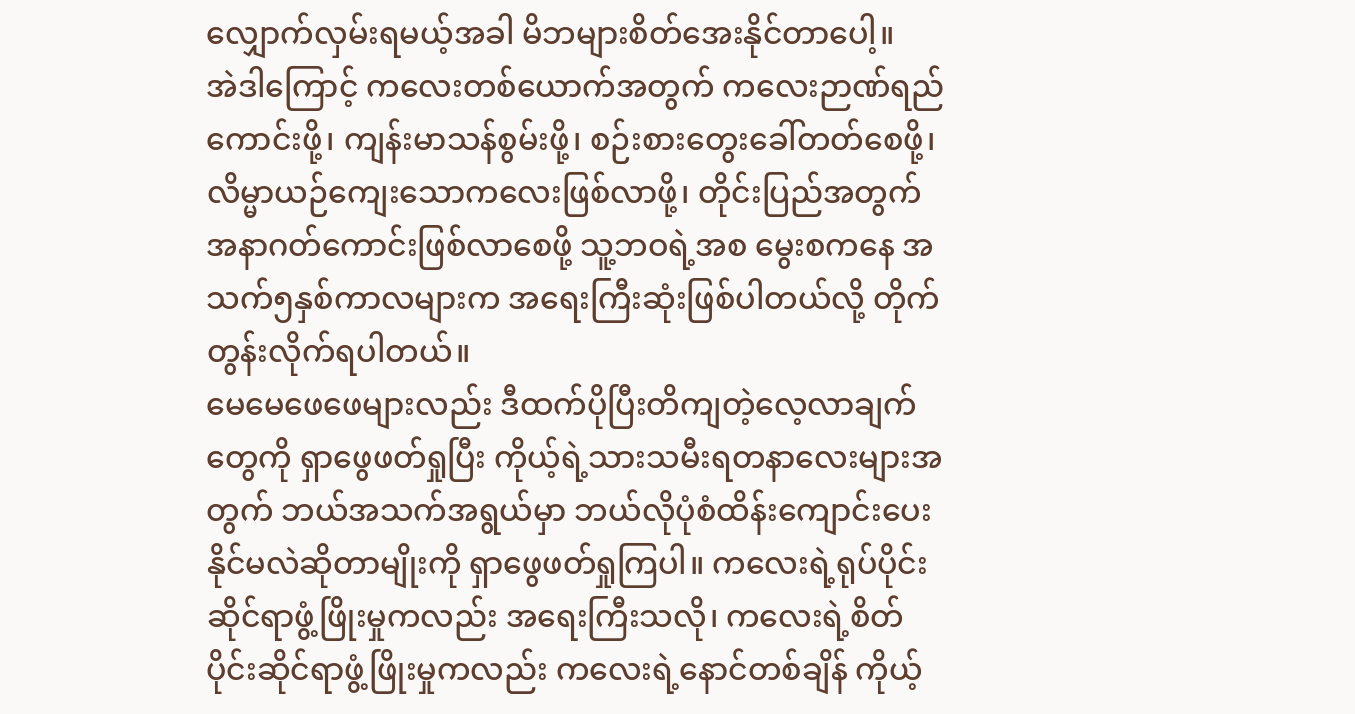လျှောက်လှမ်းရမယ့်အခါ မိဘများစိတ်အေးနိုင်တာပေါ့။
အဲဒါကြောင့် ကလေးတစ်ယောက်အတွက် ကလေးဉာဏ်ရည်ကောင်းဖို့၊ ကျန်းမာသန်စွမ်းဖို့၊ စဉ်းစားတွေးခေါ်တတ်စေဖို့၊ လိမ္မာယဉ်ကျေးသောကလေးဖြစ်လာဖို့၊ တိုင်းပြည်အတွက် အနာဂတ်ကောင်းဖြစ်လာစေဖို့ သူ့ဘဝရဲ့အစ မွေးစကနေ အသက်၅နှစ်ကာလများက အရေးကြီးဆုံးဖြစ်ပါတယ်လို့ တိုက်တွန်းလိုက်ရပါတယ်။
မေမေဖေဖေများလည်း ဒီထက်ပိုပြီးတိကျတဲ့လေ့လာချက်တွေကို ရှာဖွေဖတ်ရှုပြီး ကိုယ့်ရဲ့သားသမီးရတနာလေးများအတွက် ဘယ်အသက်အရွယ်မှာ ဘယ်လိုပုံစံထိန်းကျောင်းပေးနိုင်မလဲဆိုတာမျိုးကို ရှာဖွေဖတ်ရှုကြပါ။ ကလေးရဲ့ရုပ်ပိုင်းဆိုင်ရာဖွံ့ဖြိုးမှုကလည်း အရေးကြီးသလို၊ ကလေးရဲ့စိတ်ပိုင်းဆိုင်ရာဖွံ့ဖြိုးမှုကလည်း ကလေးရဲ့နောင်တစ်ချိန် ကိုယ့်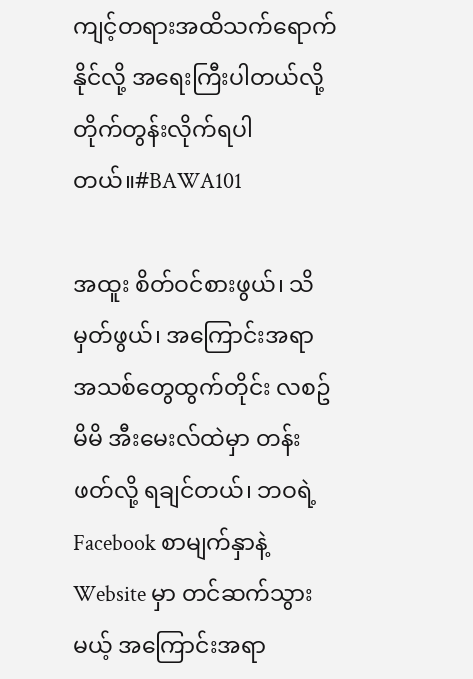ကျင့်တရားအထိသက်ရောက်နိုင်လို့ အရေးကြီးပါတယ်လို့တိုက်တွန်းလိုက်ရပါတယ်။#BAWA101

အထူး စိတ်ဝင်စားဖွယ်၊ သိမှတ်ဖွယ်၊ အကြောင်းအရာ အသစ်တွေထွက်တိုင်း လစဥ် မိမိ အီးမေးလ်ထဲမှာ တန်းဖတ်လို့ ရချင်တယ်၊ ဘဝရဲ့ Facebook စာမျက်နှာနဲ့ Website မှာ တင်ဆက်သွားမယ့် အကြောင်းအရာ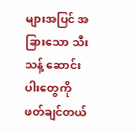များအပြင် အခြားသော သီးသန့် ဆောင်းပါးတွေကို ဖတ်ချင်တယ်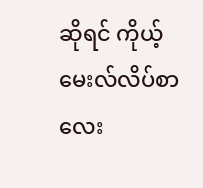ဆိုရင် ကိုယ့် မေးလ်လိပ်စာလေး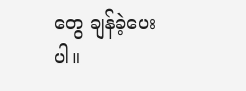တွေ ချန်ခဲ့ပေးပါ။